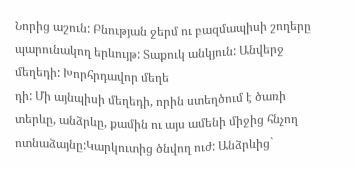Նորից աշուն: Բնության ջերմ ու բազմապիսի շողերը պարունակող երևույթ: Տաքուկ անկյուն: Անվերջ մեղեդի: Խորհրդավոր մեղե
դի: Մի այնպիսի մեղեդի, որին ստեղծում է ծառի տերևը, անձրևը, քամին ու այս ամենի միջից հնչող ոտնաձայնը:Կարկուտից ծնվող ուժ: Անձրևից`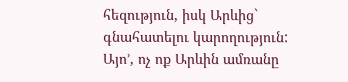հեզություն, իսկ Արևից` գնահատելու կարողություն: Այո’, ոչ ոք Արևին ամռանը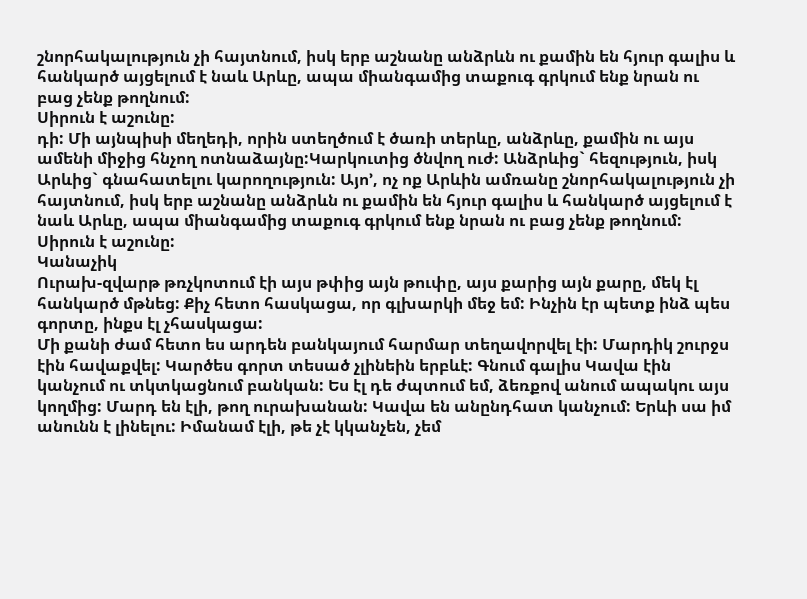շնորհակալություն չի հայտնում, իսկ երբ աշնանը անձրևն ու քամին են հյուր գալիս և հանկարծ այցելում է նաև Արևը, ապա միանգամից տաքուգ գրկում ենք նրան ու բաց չենք թողնում:
Սիրուն է աշունը:
դի: Մի այնպիսի մեղեդի, որին ստեղծում է ծառի տերևը, անձրևը, քամին ու այս ամենի միջից հնչող ոտնաձայնը:Կարկուտից ծնվող ուժ: Անձրևից` հեզություն, իսկ Արևից` գնահատելու կարողություն: Այո’, ոչ ոք Արևին ամռանը շնորհակալություն չի հայտնում, իսկ երբ աշնանը անձրևն ու քամին են հյուր գալիս և հանկարծ այցելում է նաև Արևը, ապա միանգամից տաքուգ գրկում ենք նրան ու բաց չենք թողնում:
Սիրուն է աշունը:
Կանաչիկ
Ուրախ-զվարթ թռչկոտում էի այս թփից այն թուփը, այս քարից այն քարը, մեկ էլ հանկարծ մթնեց: Քիչ հետո հասկացա, որ գլխարկի մեջ եմ: Ինչին էր պետք ինձ պես գորտը, ինքս էլ չհասկացա:
Մի քանի ժամ հետո ես արդեն բանկայում հարմար տեղավորվել էի: Մարդիկ շուրջս էին հավաքվել: Կարծես գորտ տեսած չլինեին երբևէ: Գնում գալիս Կավա էին կանչում ու տկտկացնում բանկան: Ես էլ դե ժպտում եմ, ձեռքով անում ապակու այս կողմից: Մարդ են էլի, թող ուրախանան: Կավա են անընդհատ կանչում: Երևի սա իմ անունն է լինելու: Իմանամ էլի, թե չէ կկանչեն, չեմ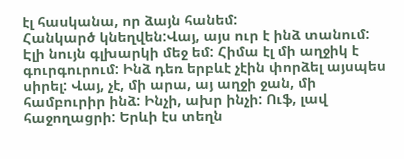էլ հասկանա, որ ձայն հանեմ:
Հանկարծ կնեղվեն:Վայ, այս ուր է ինձ տանում: Էլի նույն գլխարկի մեջ եմ: Հիմա էլ մի աղջիկ է գուրգուրում: Ինձ դեռ երբևէ չէին փորձել այսպես սիրել: Վայ, չէ, մի արա, այ աղջի ջան, մի համբուրիր ինձ: Ինչի, ախր ինչի: Ուֆ, լավ հաջողացրի: Երևի էս տեղն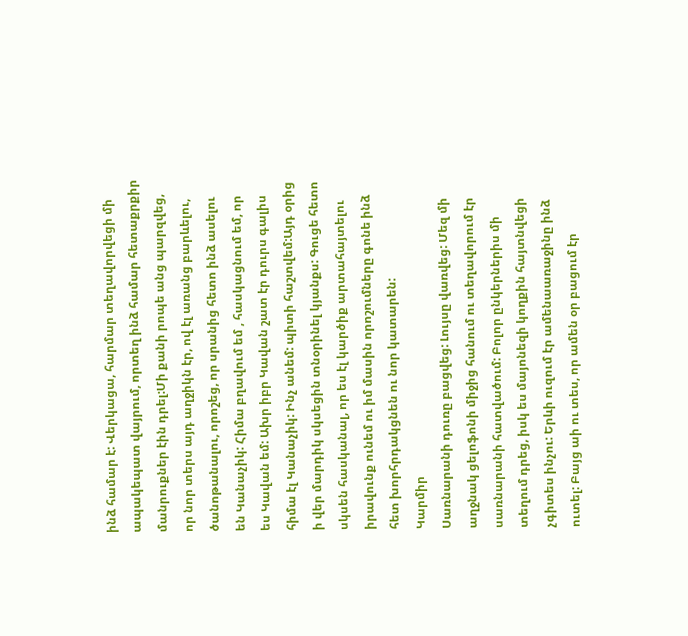ինձ համար է: Վերկացա, հարմար տեղավորվեցի մի ապակեպատ վայրում, որտեղ ինձ համար հետաքրքիր մանրուքներ էին դրել:Մի քանի րոպե անց պարզվեց, որ նոր տերս այդ աղջիկն էր, ով էլ առանց բարևելու, ծանոթանալու, որոշեց, որ սրանից հետո ինձ ասելու են Կանաչիկ: Հիմա բղավում եմ , հասկացնում եմ, որ ես Կավան եմ: Ախր իբր Կավան շատ էր դուրս գալիս հիմա էլ Կանաչիկ: Ինչ անեմ: պիտի հաշտվեմ:Այդ օրից ի վեր մարդիկ սկսեցին տնօրինել կյանքս: Գուցե հետո սկսեն հասկանալ, որ ես էլ կարծիք արտահայտելու իրավունք ունեմ ու իմ մասին որոշումները գոնե ինձ հետ խորհրդակցնեն ու նոր կատարեն:
Կարմիր
Սառնարանի դուռը բացվեց: Լույսը վառվեց: Մեզ մի աղջնակ ցելոֆոնի միջից հանում ու տեղավորում էր սառնարանի հատվածում: Բոլոր ընկերներիս մի տեղում դրեց, իսկ ես մայոնեզի կողքին հայտնվեցի չգիտես ինչու: Երևի ուզում էր ամենաառաջինը ինձ ուտել: Բայց աի ու տես, որ ամեն օր բացում էր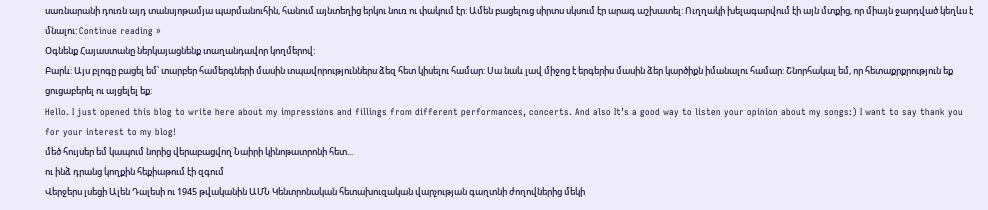սառնարանի դուռն այդ տանսյոթամյա պարմանուհին, հանում այնտեղից երկու նուռ ու փակում էր: Ամեն բացելուց սիրտս սկսում էր արագ աշխատել: Ուղղակի խելագարվում էի այն մտքից, որ միայն ջարդված կեղևս է մնալու: Continue reading »
Օգնենք Հայաստանը ներկայացնենք տաղանդավոր կողմերով:
Բարև: Այս բլոգը բացել եմ՝ տարբեր համերգների մասին տպավորություններս ձեզ հետ կիսելու համար: Սա նաև լավ միջոց է երգերիս մասին ձեր կարծիքն իմանալու համար: Շնորհակալ եմ, որ հետաքրքրություն եք ցուցաբերել ու այցելել եք:
Hello. I just opened this blog to write here about my impressions and fillings from different performances, concerts. And also It’s a good way to listen your opinion about my songs:) I want to say thank you for your interest to my blog!
մեծ հույսեր եմ կապում նորից վերաբացվող Նաիրի կինոթատրոնի հետ...
ու ինձ դրանց կողքին հեքիաթում էի զգում
Վերջերս լսեցի Ալեն Դալեսի ու 1945 թվականին ԱՄՆ Կենտրոնական հետախուզական վարչության գաղտնի ժողովներից մեկի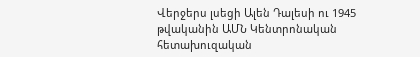Վերջերս լսեցի Ալեն Դալեսի ու 1945 թվականին ԱՄՆ Կենտրոնական հետախուզական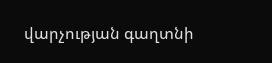վարչության գաղտնի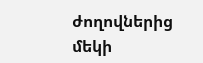ժողովներից մեկի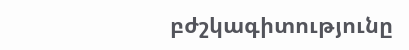բժշկագիտությունը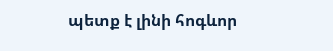պետք է լինի հոգևոր